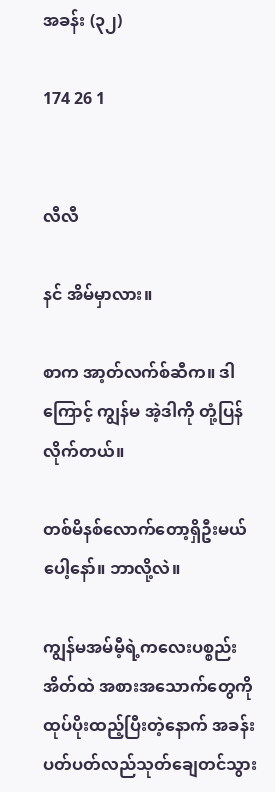အခန်း (၃၂)

174 26 1


လီလီ

နင် အိမ်မှာလား။

စာက အာ့တ်လက်စ်ဆီက။ ဒါကြောင့် ကျွန်မ အဲ့ဒါကို တုံ့ပြန်လိုက်တယ်။

တစ်မိနစ်လောက်တော့ရှိဦးမယ်ပေါ့နော်။ ဘာလို့လဲ။

ကျွန်မအမ်မီ့ရဲ့ကလေးပစ္စည်းအိတ်ထဲ အစားအသောက်တွေကိုထုပ်ပိုးထည့်ပြီးတဲ့နောက် အခန်းပတ်ပတ်လည်သုတ်ချေတင်သွား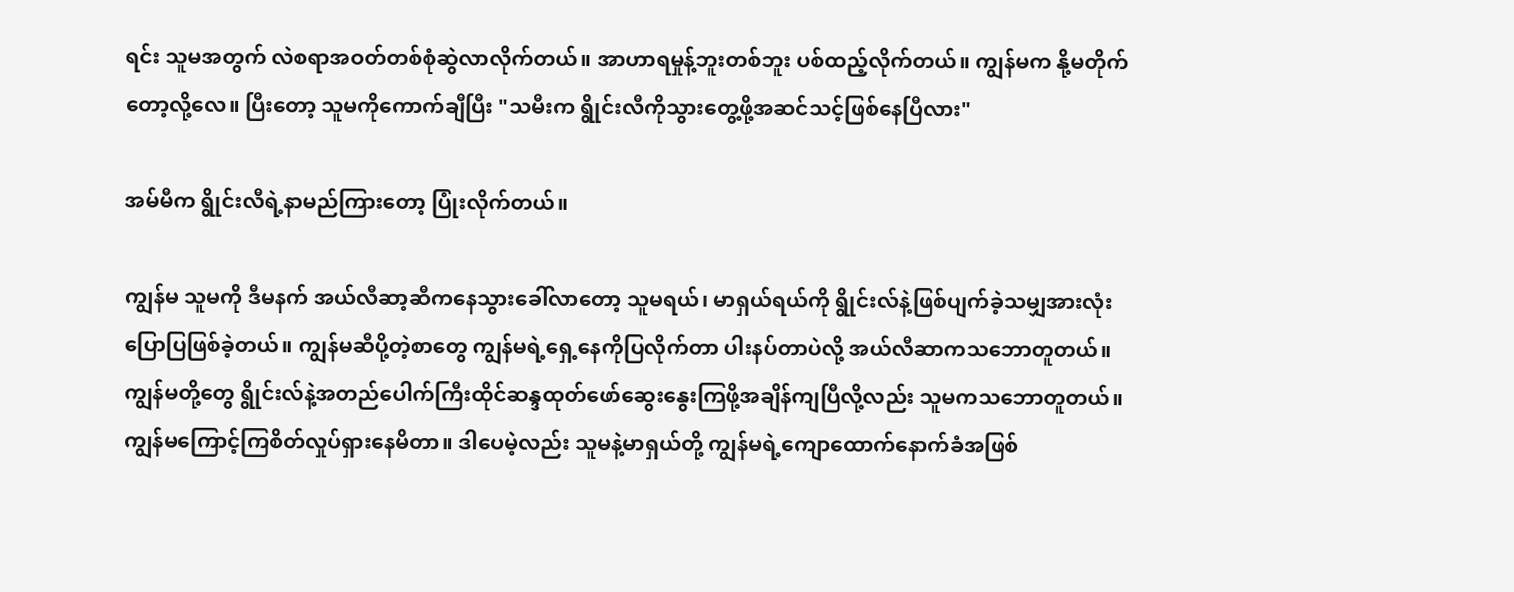ရင်း သူမအတွက် လဲစရာအဝတ်တစ်စုံဆွဲလာလိုက်တယ်။ အာဟာရမှုန့်ဘူးတစ်ဘူး ပစ်ထည့်လိုက်တယ်။ ကျွန်မက နို့မတိုက်တော့လို့လေ။ ပြီးတော့ သူမကိုကောက်ချီပြီး "သမီးက ရွိုင်းလီကိုသွားတွေ့ဖို့အဆင်သင့်ဖြစ်နေပြီလား"

အမ်မီက ရွိုင်းလီရဲ့နာမည်ကြားတော့ ပြုံးလိုက်တယ်။

ကျွန်မ သူမကို ဒီမနက် အယ်လီဆာ့ဆီကနေသွားခေါ်လာတော့ သူမရယ်၊ မာရှယ်ရယ်ကို ရွိုင်းလ်နဲ့ဖြစ်ပျက်ခဲ့သမျှအားလုံးပြောပြဖြစ်ခဲ့တယ်။ ကျွန်မဆီပို့တဲ့စာတွေ ကျွန်မရဲ့ရှေ့နေကိုပြလိုက်တာ ပါးနပ်တာပဲလို့ အယ်လီဆာကသဘောတူတယ်။ ကျွန်မတို့တွေ ရွိုင်းလ်နဲ့အတည်ပေါက်ကြီးထိုင်ဆန္ဒထုတ်ဖော်ဆွေးနွေးကြဖို့အချိန်ကျပြီလို့လည်း သူမကသဘောတူတယ်။ ကျွန်မကြောင့်ကြစိတ်လှုပ်ရှားနေမိတာ။ ဒါပေမဲ့လည်း သူမနဲ့မာရှယ်တို့ ကျွန်မရဲ့ကျောထောက်နောက်ခံအဖြစ်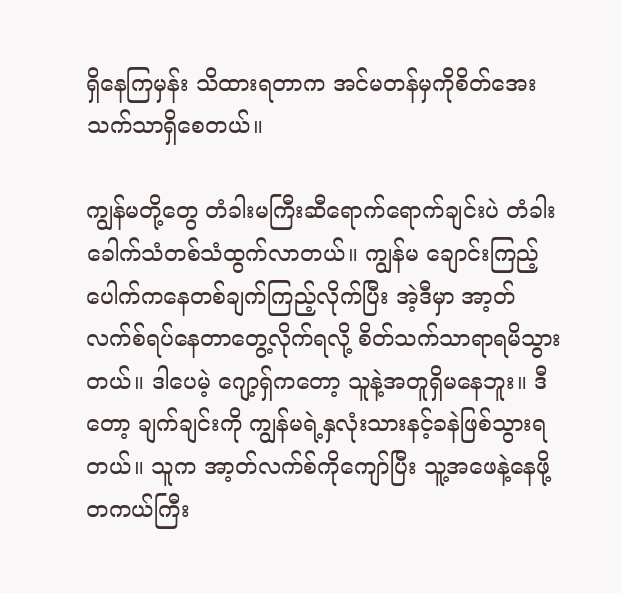ရှိနေကြမှန်း သိထားရတာက အင်မတန်မှကိုစိတ်အေးသက်သာရှိစေတယ်။

ကျွန်မတို့တွေ တံခါးမကြီးဆီရောက်ရောက်ချင်းပဲ တံခါးခေါက်သံတစ်သံထွက်လာတယ်။ ကျွန်မ ချောင်းကြည့်ပေါက်ကနေတစ်ချက်ကြည့်လိုက်ပြီး အဲ့ဒီမှာ အာ့တ်လက်စ်ရပ်နေတာတွေ့လိုက်ရလို့ စိတ်သက်သာရာရမိသွားတယ်။ ဒါပေမဲ့ ဂျော့ရှ်ကတော့ သူနဲ့အတူရှိမနေဘူး။ ဒီတော့ ချက်ချင်းကို ကျွန်မရဲ့နှလုံးသားနင့်ခနဲဖြစ်သွားရတယ်။ သူက အာ့တ်လက်စ်ကိုကျော်ပြီး သူ့အဖေနဲ့နေဖို့ တကယ်ကြီး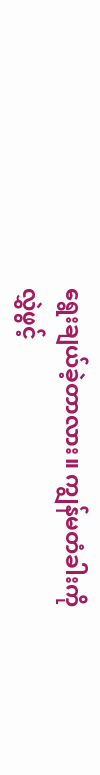ရွေးချယ်ခဲ့တာလား။ ကျွန်မတံခါးကိုလွှဲဖွင့်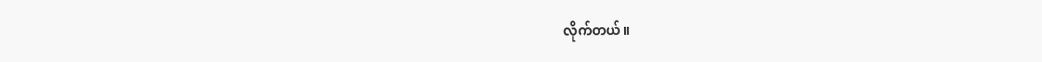လိုက်တယ်။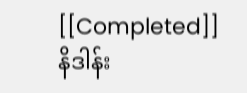[[Completed]] နိဒါန်း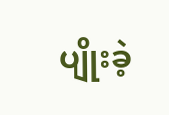ပျိုးခဲ့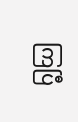ကြပြီ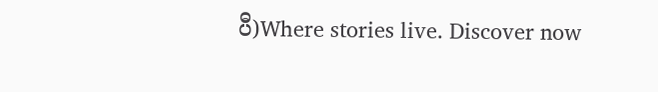ပီ)Where stories live. Discover now